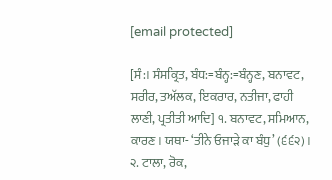[email protected]

[ਸੰ:। ਸੰਸਕ੍ਰਿਤ, ਬੰਧ:=ਬੰਨ੍ਹ:=ਬੰਨ੍ਹਣ, ਬਨਾਵਟ, ਸਰੀਰ, ਤਅੱਲਕ, ਇਕਰਾਰ, ਨਤੀਜਾ, ਫਾਹੀ ਲਾਣੀ, ਪ੍ਰਤੀਤੀ ਆਦਿ] ੧. ਬਨਾਵਟ, ਸਮਿਆਨ, ਕਾਰਣ। ਯਥਾ- ‘ਤੀਨੇ ਓਜਾੜੇ ਕਾ ਬੰਧੁ’ (੬੬੨)। ੨. ਟਾਲਾ, ਰੋਕ,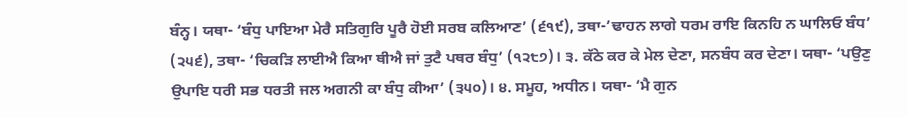ਬੰਨ੍ਹ। ਯਥਾ- ‘ਬੰਧੁ ਪਾਇਆ ਮੇਰੈ ਸਤਿਗੁਰਿ ਪੂਰੈ ਹੋਈ ਸਰਬ ਕਲਿਆਣ’ (੬੧੯), ਤਥਾ-’ਢਾਹਨ ਲਾਗੇ ਧਰਮ ਰਾਇ ਕਿਨਹਿ ਨ ਘਾਲਿਓ ਬੰਧ’ (੨੫੬), ਤਥਾ- ‘ਚਿਕੜਿ ਲਾਈਐ ਕਿਆ ਥੀਐ ਜਾਂ ਤੁਟੈ ਪਥਰ ਬੰਧੁ’ (੧੨੮੭)। ੩. ਕੱਠੇ ਕਰ ਕੇ ਮੇਲ ਦੇਣਾ, ਸਨਬੰਧ ਕਰ ਦੇਣਾ। ਯਥਾ- ‘ਪਉਣੁ ਉਪਾਇ ਧਰੀ ਸਭ ਧਰਤੀ ਜਲ ਅਗਨੀ ਕਾ ਬੰਧੁ ਕੀਆ’ (੩੫੦)। ੪. ਸਮੂਹ, ਅਧੀਨ। ਯਥਾ- ‘ਮੈ ਗੁਨ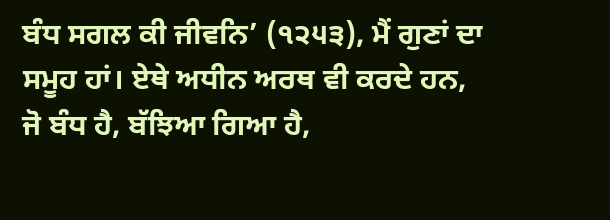ਬੰਧ ਸਗਲ ਕੀ ਜੀਵਨਿ’ (੧੨੫੩), ਮੈਂ ਗੁਣਾਂ ਦਾ ਸਮੂਹ ਹਾਂ। ਏਥੇ ਅਧੀਨ ਅਰਥ ਵੀ ਕਰਦੇ ਹਨ, ਜੋ ਬੰਧ ਹੈ, ਬੱਝਿਆ ਗਿਆ ਹੈ,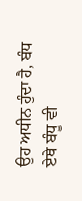ਉਹ ਅਧੀਨ ਹੁੰਦਾ ਹੈ, ਬੰਧ ਏਥੇ ਬੰਧੂ ਵੀ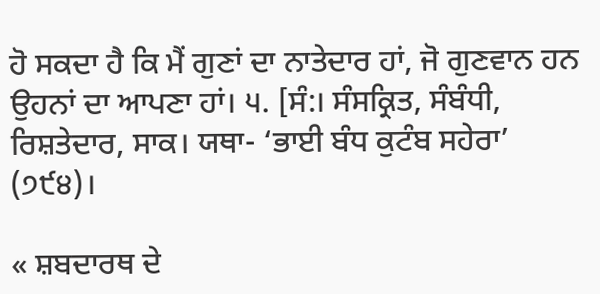ਹੋ ਸਕਦਾ ਹੈ ਕਿ ਮੈਂ ਗੁਣਾਂ ਦਾ ਨਾਤੇਦਾਰ ਹਾਂ, ਜੋ ਗੁਣਵਾਨ ਹਨ ਉਹਨਾਂ ਦਾ ਆਪਣਾ ਹਾਂ। ੫. [ਸੰ:। ਸੰਸਕ੍ਰਿਤ, ਸੰਬੰਧੀ, ਰਿਸ਼ਤੇਦਾਰ, ਸਾਕ। ਯਥਾ- ‘ਭਾਈ ਬੰਧ ਕੁਟੰਬ ਸਹੇਰਾ’ (੭੯੪)।

« ਸ਼ਬਦਾਰਥ ਦੇ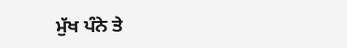ਮੁੱਖ ਪੰਨੇ ਤੇ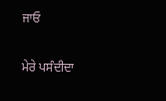ਜਾਓ

ਮੇਰੇ ਪਸੰਦੀਦਾ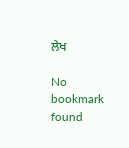ਲੇਖ

No bookmark found